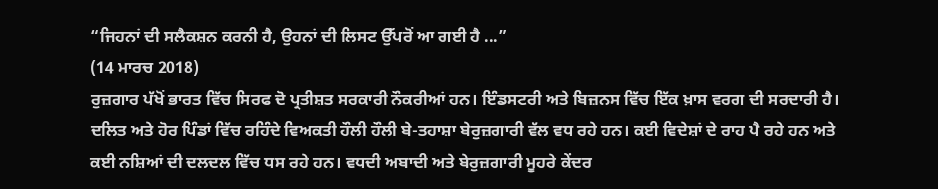“ਜਿਹਨਾਂ ਦੀ ਸਲੈਕਸ਼ਨ ਕਰਨੀ ਹੈ, ਉਹਨਾਂ ਦੀ ਲਿਸਟ ਉੱਪਰੋਂ ਆ ਗਈ ਹੈ ...”
(14 ਮਾਰਚ 2018)
ਰੁਜ਼ਗਾਰ ਪੱਖੋਂ ਭਾਰਤ ਵਿੱਚ ਸਿਰਫ ਦੋ ਪ੍ਰਤੀਸ਼ਤ ਸਰਕਾਰੀ ਨੌਕਰੀਆਂ ਹਨ। ਇੰਡਸਟਰੀ ਅਤੇ ਬਿਜ਼ਨਸ ਵਿੱਚ ਇੱਕ ਖ਼ਾਸ ਵਰਗ ਦੀ ਸਰਦਾਰੀ ਹੈ। ਦਲਿਤ ਅਤੇ ਹੋਰ ਪਿੰਡਾਂ ਵਿੱਚ ਰਹਿੰਦੇ ਵਿਅਕਤੀ ਹੌਲੀ ਹੌਲੀ ਬੇ-ਤਹਾਸ਼ਾ ਬੇਰੁਜ਼ਗਾਰੀ ਵੱਲ ਵਧ ਰਹੇ ਹਨ। ਕਈ ਵਿਦੇਸ਼ਾਂ ਦੇ ਰਾਹ ਪੈ ਰਹੇ ਹਨ ਅਤੇ ਕਈ ਨਸ਼ਿਆਂ ਦੀ ਦਲਦਲ ਵਿੱਚ ਧਸ ਰਹੇ ਹਨ। ਵਧਦੀ ਅਬਾਦੀ ਅਤੇ ਬੇਰੁਜ਼ਗਾਰੀ ਮੂਹਰੇ ਕੇਂਦਰ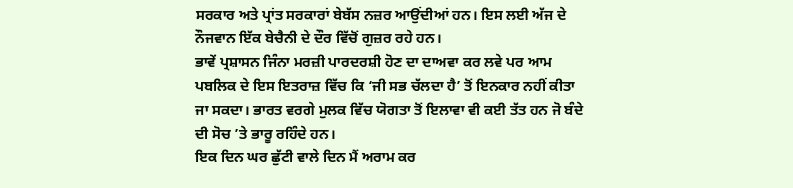ਸਰਕਾਰ ਅਤੇ ਪ੍ਰਾਂਤ ਸਰਕਾਰਾਂ ਬੇਬੱਸ ਨਜ਼ਰ ਆਉਂਦੀਆਂ ਹਨ। ਇਸ ਲਈ ਅੱਜ ਦੇ ਨੌਜਵਾਨ ਇੱਕ ਬੇਚੈਨੀ ਦੇ ਦੌਰ ਵਿੱਚੋਂ ਗੁਜ਼ਰ ਰਹੇ ਹਨ।
ਭਾਵੇਂ ਪ੍ਰਸ਼ਾਸਨ ਜਿੰਨਾ ਮਰਜ਼ੀ ਪਾਰਦਰਸ਼ੀ ਹੋਣ ਦਾ ਦਾਅਵਾ ਕਰ ਲਵੇ ਪਰ ਆਮ ਪਬਲਿਕ ਦੇ ਇਸ ਇਤਰਾਜ਼ ਵਿੱਚ ਕਿ ‘ਜੀ ਸਭ ਚੱਲਦਾ ਹੈ’ ਤੋਂ ਇਨਕਾਰ ਨਹੀਂ ਕੀਤਾ ਜਾ ਸਕਦਾ। ਭਾਰਤ ਵਰਗੇ ਮੁਲਕ ਵਿੱਚ ਯੋਗਤਾ ਤੋਂ ਇਲਾਵਾ ਵੀ ਕਈ ਤੱਤ ਹਨ ਜੋ ਬੰਦੇ ਦੀ ਸੋਚ ’ਤੇ ਭਾਰੂ ਰਹਿੰਦੇ ਹਨ।
ਇਕ ਦਿਨ ਘਰ ਛੁੱਟੀ ਵਾਲੇ ਦਿਨ ਮੈਂ ਅਰਾਮ ਕਰ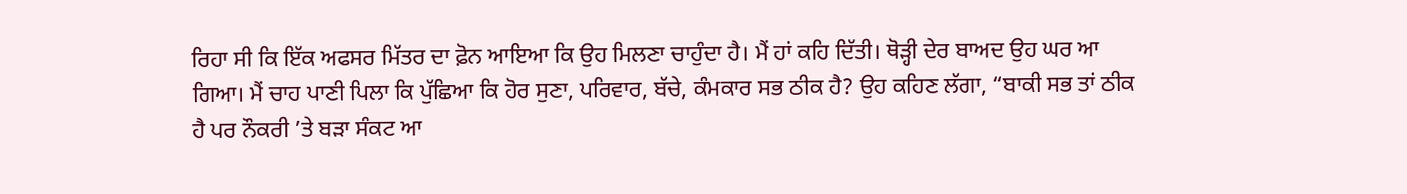ਰਿਹਾ ਸੀ ਕਿ ਇੱਕ ਅਫਸਰ ਮਿੱਤਰ ਦਾ ਫ਼ੋਨ ਆਇਆ ਕਿ ਉਹ ਮਿਲਣਾ ਚਾਹੁੰਦਾ ਹੈ। ਮੈਂ ਹਾਂ ਕਹਿ ਦਿੱਤੀ। ਥੋੜ੍ਹੀ ਦੇਰ ਬਾਅਦ ਉਹ ਘਰ ਆ ਗਿਆ। ਮੈਂ ਚਾਹ ਪਾਣੀ ਪਿਲਾ ਕਿ ਪੁੱਛਿਆ ਕਿ ਹੋਰ ਸੁਣਾ, ਪਰਿਵਾਰ, ਬੱਚੇ, ਕੰਮਕਾਰ ਸਭ ਠੀਕ ਹੈ? ਉਹ ਕਹਿਣ ਲੱਗਾ, “ਬਾਕੀ ਸਭ ਤਾਂ ਠੀਕ ਹੈ ਪਰ ਨੌਕਰੀ ’ਤੇ ਬੜਾ ਸੰਕਟ ਆ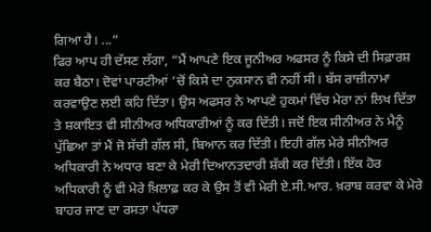ਗਿਆ ਹੈ। ...”
ਫਿਰ ਆਪ ਹੀ ਦੱਸਣ ਲੱਗਾ, “ਮੈਂ ਆਪਣੇ ਇਕ ਜੂਨੀਅਰ ਅਫਸਰ ਨੂੰ ਕਿਸੇ ਦੀ ਸਿਫ਼ਾਰਸ਼ ਕਰ ਬੈਠਾ। ਦੋਵਾਂ ਪਾਰਟੀਆਂ ’ਚੋਂ ਕਿਸੇ ਦਾ ਨੁਕਸਾਨ ਵੀ ਨਹੀਂ ਸੀ। ਬੱਸ ਰਾਜ਼ੀਨਾਮਾ ਕਰਵਾਉਣ ਲਈ ਕਹਿ ਦਿੱਤਾ। ਉਸ ਅਫਸਰ ਨੇ ਆਪਣੇ ਹੁਕਮਾਂ ਵਿੱਚ ਮੇਰਾ ਨਾਂ ਲਿਖ ਦਿੱਤਾ ਤੇ ਸ਼ਕਾਇਤ ਵੀ ਸੀਨੀਅਰ ਅਧਿਕਾਰੀਆਂ ਨੂੰ ਕਰ ਦਿੱਤੀ। ਜਦੋਂ ਇਕ ਸੀਨੀਅਰ ਨੇ ਮੈਨੂੰ ਪੁੱਛਿਆ ਤਾਂ ਮੈਂ ਜੋ ਸੱਚੀ ਗੱਲ ਸੀ, ਬਿਆਨ ਕਰ ਦਿੱਤੀ। ਇਹੀ ਗੱਲ ਮੇਰੇ ਸੀਨੀਅਰ ਅਧਿਕਾਰੀ ਨੇ ਅਧਾਰ ਬਣਾ ਕੇ ਮੇਰੀ ਦਿਆਨਤਦਾਰੀ ਸ਼ੱਕੀ ਕਰ ਦਿੱਤੀ। ਇੱਕ ਹੋਰ ਅਧਿਕਾਰੀ ਨੂੰ ਵੀ ਮੇਰੇ ਖ਼ਿਲਾਫ਼ ਕਰ ਕੇ ਉਸ ਤੋਂ ਵੀ ਮੇਰੀ ਏ.ਸੀ.ਆਰ. ਖ਼ਰਾਬ ਕਰਵਾ ਕੇ ਮੇਰੇ ਬਾਹਰ ਜਾਣ ਦਾ ਰਸਤਾ ਪੱਧਰਾ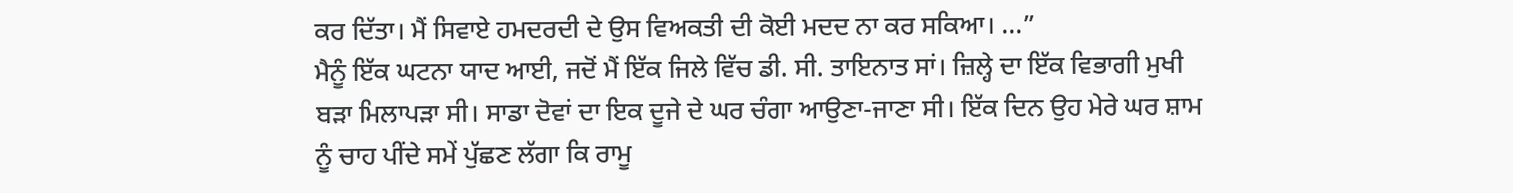ਕਰ ਦਿੱਤਾ। ਮੈਂ ਸਿਵਾਏ ਹਮਦਰਦੀ ਦੇ ਉਸ ਵਿਅਕਤੀ ਦੀ ਕੋਈ ਮਦਦ ਨਾ ਕਰ ਸਕਿਆ। ...”
ਮੈਨੂੰ ਇੱਕ ਘਟਨਾ ਯਾਦ ਆਈ, ਜਦੋਂ ਮੈਂ ਇੱਕ ਜਿਲੇ ਵਿੱਚ ਡੀ. ਸੀ. ਤਾਇਨਾਤ ਸਾਂ। ਜ਼ਿਲ੍ਹੇ ਦਾ ਇੱਕ ਵਿਭਾਗੀ ਮੁਖੀ ਬੜਾ ਮਿਲਾਪੜਾ ਸੀ। ਸਾਡਾ ਦੋਵਾਂ ਦਾ ਇਕ ਦੂਜੇ ਦੇ ਘਰ ਚੰਗਾ ਆਉਣਾ-ਜਾਣਾ ਸੀ। ਇੱਕ ਦਿਨ ਉਹ ਮੇਰੇ ਘਰ ਸ਼ਾਮ ਨੂੰ ਚਾਹ ਪੀਂਦੇ ਸਮੇਂ ਪੁੱਛਣ ਲੱਗਾ ਕਿ ਰਾਮੂ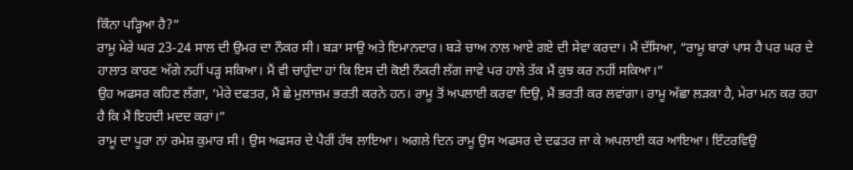ਕਿੰਨਾ ਪੜ੍ਹਿਆ ਹੈ?”
ਰਾਮੂ ਮੇਰੇ ਘਰ 23-24 ਸਾਲ ਦੀ ਉਮਰ ਦਾ ਨੌਕਰ ਸੀ। ਬੜਾ ਸਾਉ ਅਤੇ ਇਮਾਨਦਾਰ। ਬੜੇ ਚਾਅ ਨਾਲ ਆਏ ਗਏ ਦੀ ਸੇਵਾ ਕਰਦਾ। ਮੈਂ ਦੱਸਿਆ, “ਰਾਮੂ ਬਾਰਾਂ ਪਾਸ ਹੈ ਪਰ ਘਰ ਦੇ ਹਾਲਾਤ ਕਾਰਣ ਅੱਗੇ ਨਹੀਂ ਪੜ੍ਹ ਸਕਿਆ। ਮੈਂ ਵੀ ਚਾਹੁੰਦਾ ਹਾਂ ਕਿ ਇਸ ਦੀ ਕੋਈ ਨੌਕਰੀ ਲੱਗ ਜਾਵੇ ਪਰ ਹਾਲੇ ਤੱਕ ਮੈਂ ਕੁਝ ਕਰ ਨਹੀਂ ਸਕਿਆ।”
ਉਹ ਅਫਸਰ ਕਹਿਣ ਲੱਗਾ, ‘ਮੇਰੇ ਦਫਤਰ, ਮੈਂ ਛੇ ਮੁਲਾਜ਼ਮ ਭਰਤੀ ਕਰਨੇ ਹਨ। ਰਾਮੂ ਤੋਂ ਅਪਲਾਈ ਕਰਵਾ ਦਿਉ, ਮੈਂ ਭਰਤੀ ਕਰ ਲਵਾਂਗਾ। ਰਾਮੂ ਅੱਛਾ ਲੜਕਾ ਹੈ, ਮੇਰਾ ਮਨ ਕਰ ਰਹਾ ਹੈ ਕਿ ਮੈਂ ਇਹਦੀ ਮਦਦ ਕਰਾਂ।”
ਰਾਮੂ ਦਾ ਪੂਰਾ ਨਾਂ ਰਮੇਸ਼ ਕੁਮਾਰ ਸੀ। ਉਸ ਅਫਸਰ ਦੇ ਪੈਰੀਂ ਹੱਥ ਲਾਇਆ। ਅਗਲੇ ਦਿਨ ਰਾਮੂ ਉਸ ਅਫਸਰ ਦੇ ਦਫਤਰ ਜਾ ਕੇ ਅਪਲਾਈ ਕਰ ਆਇਆ। ਇੰਟਰਵਿਉ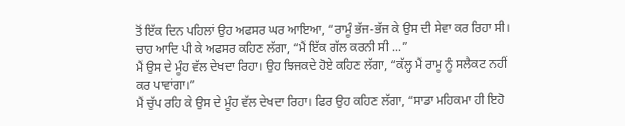ਤੋਂ ਇੱਕ ਦਿਨ ਪਹਿਲਾਂ ਉਹ ਅਫਸਰ ਘਰ ਆਇਆ, “ਰਾਮੂੰ ਭੱਜ-ਭੱਜ ਕੇ ਉਸ ਦੀ ਸੇਵਾ ਕਰ ਰਿਹਾ ਸੀ। ਚਾਹ ਆਦਿ ਪੀ ਕੇ ਅਫਸਰ ਕਹਿਣ ਲੱਗਾ, “ਮੈਂ ਇੱਕ ਗੱਲ ਕਰਨੀ ਸੀ ...”
ਮੈਂ ਉਸ ਦੇ ਮੂੰਹ ਵੱਲ ਦੇਖਦਾ ਰਿਹਾ। ਉਹ ਝਿਜਕਦੇ ਹੋਏ ਕਹਿਣ ਲੱਗਾ, “ਕੱਲ੍ਹ ਮੈਂ ਰਾਮੂ ਨੂੰ ਸਲੈਕਟ ਨਹੀਂ ਕਰ ਪਾਵਾਂਗਾ।”
ਮੈਂ ਚੁੱਪ ਰਹਿ ਕੇ ਉਸ ਦੇ ਮੂੰਹ ਵੱਲ ਦੇਖਦਾ ਰਿਹਾ। ਫਿਰ ਉਹ ਕਹਿਣ ਲੱਗਾ, “ਸਾਡਾ ਮਹਿਕਮਾ ਹੀ ਇਹੋ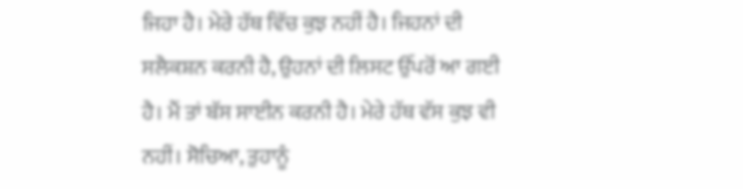ਜਿਹਾ ਹੈ। ਮੇਰੇ ਹੱਥ ਵਿੱਚ ਕੁਝ ਨਹੀਂ ਹੈ। ਜਿਹਨਾਂ ਦੀ ਸਲੈਕਸ਼ਨ ਕਰਨੀ ਹੈ, ਉਹਨਾਂ ਦੀ ਲਿਸਟ ਉੱਪਰੋਂ ਆ ਗਈ ਹੈ। ਮੈਂ ਤਾਂ ਬੱਸ ਸਾਈਨ ਕਰਨੀ ਹੈ। ਮੇਰੇ ਹੱਥ ਵੱਸ ਕੁਝ ਵੀ ਨਹੀਂ। ਸੋਚਿਆ, ਤੁਹਾਨੂੰ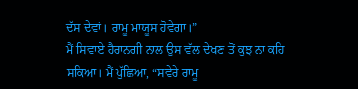ਦੱਸ ਦੇਵਾਂ। ਰਾਮੂ ਮਾਯੂਸ ਹੋਵੇਗਾ।”
ਮੈਂ ਸਿਵਾਏ ਹੈਰਾਨਗੀ ਨਾਲ ਉਸ ਵੱਲ ਦੇਖਣ ਤੋਂ ਕੁਝ ਨਾ ਕਹਿ ਸਕਿਆ। ਮੈਂ ਪੁੱਛਿਆ, “ਸਵੇਰੇ ਰਾਮੂ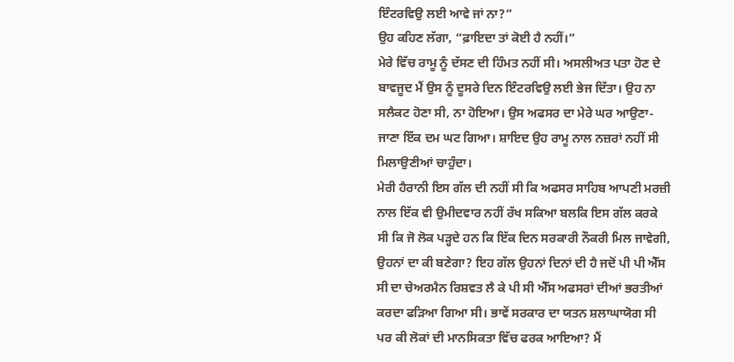ਇੰਟਰਵਿਉ ਲਈ ਆਵੇ ਜਾਂ ਨਾ?”
ਉਹ ਕਹਿਣ ਲੱਗਾ, “ਫ਼ਾਇਦਾ ਤਾਂ ਕੋਈ ਹੈ ਨਹੀਂ।”
ਮੇਰੇ ਵਿੱਚ ਰਾਮੂ ਨੂੰ ਦੱਸਣ ਦੀ ਹਿੰਮਤ ਨਹੀਂ ਸੀ। ਅਸਲੀਅਤ ਪਤਾ ਹੋਣ ਦੇ ਬਾਵਜੂਦ ਮੈਂ ਉਸ ਨੂੰ ਦੂਸਰੇ ਦਿਨ ਇੰਟਰਵਿਉ ਲਈ ਭੇਜ ਦਿੱਤਾ। ਉਹ ਨਾ ਸਲੈਕਟ ਹੋਣਾ ਸੀ, ਨਾ ਹੋਇਆ। ਉਸ ਅਫਸਰ ਦਾ ਮੇਰੇ ਘਰ ਆਉਣਾ-ਜਾਣਾ ਇੱਕ ਦਮ ਘਟ ਗਿਆ। ਸ਼ਾਇਦ ਉਹ ਰਾਮੂ ਨਾਲ ਨਜ਼ਰਾਂ ਨਹੀਂ ਸੀ ਮਿਲਾਉਣੀਆਂ ਚਾਹੁੰਦਾ।
ਮੇਰੀ ਹੈਰਾਨੀ ਇਸ ਗੱਲ ਦੀ ਨਹੀਂ ਸੀ ਕਿ ਅਫਸਰ ਸਾਹਿਬ ਆਪਣੀ ਮਰਜ਼ੀ ਨਾਲ ਇੱਕ ਵੀ ਉਮੀਦਵਾਰ ਨਹੀਂ ਰੱਖ ਸਕਿਆ ਬਲਕਿ ਇਸ ਗੱਲ ਕਰਕੇ ਸੀ ਕਿ ਜੋ ਲੋਕ ਪੜ੍ਹਦੇ ਹਨ ਕਿ ਇੱਕ ਦਿਨ ਸਰਕਾਰੀ ਨੌਕਰੀ ਮਿਲ ਜਾਵੇਗੀ, ਉਹਨਾਂ ਦਾ ਕੀ ਬਣੇਗਾ? ਇਹ ਗੱਲ ਉਹਨਾਂ ਦਿਨਾਂ ਦੀ ਹੈ ਜਦੋਂ ਪੀ ਪੀ ਐੱਸ ਸੀ ਦਾ ਚੇਅਰਮੈਨ ਰਿਸ਼ਵਤ ਲੈ ਕੇ ਪੀ ਸੀ ਐੱਸ ਅਫਸਰਾਂ ਦੀਆਂ ਭਰਤੀਆਂ ਕਰਦਾ ਫੜਿਆ ਗਿਆ ਸੀ। ਭਾਵੇਂ ਸਰਕਾਰ ਦਾ ਯਤਨ ਸ਼ਲਾਘਾਯੋਗ ਸੀ ਪਰ ਕੀ ਲੋਕਾਂ ਦੀ ਮਾਨਸਿਕਤਾ ਵਿੱਚ ਫਰਕ ਆਇਆ? ਮੈਂ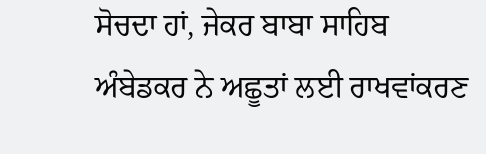ਸੋਚਦਾ ਹਾਂ, ਜੇਕਰ ਬਾਬਾ ਸਾਹਿਬ ਅੰਬੇਡਕਰ ਨੇ ਅਛੂਤਾਂ ਲਈ ਰਾਖਵਾਂਕਰਣ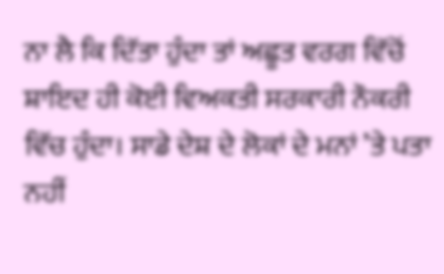ਨਾ ਲੈ ਕਿ ਦਿੱਤਾ ਹੁੰਦਾ ਤਾਂ ਅਛੂਤ ਵਰਗ ਵਿੱਚੋਂ ਸ਼ਾਇਦ ਹੀ ਕੋਈ ਵਿਅਕਤੀ ਸਰਕਾਰੀ ਨੌਕਰੀ ਵਿੱਚ ਹੁੰਦਾ। ਸਾਡੇ ਦੇਸ਼ ਦੇ ਲੋਕਾਂ ਦੇ ਮਨਾਂ ’ਤੇ ਪਤਾ ਨਹੀਂ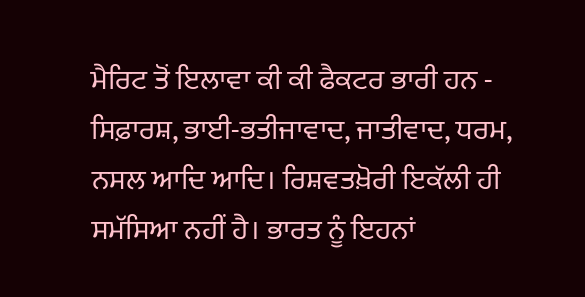ਮੈਰਿਟ ਤੋਂ ਇਲਾਵਾ ਕੀ ਕੀ ਫੈਕਟਰ ਭਾਰੀ ਹਨ - ਸਿਫ਼ਾਰਸ਼, ਭਾਈ-ਭਤੀਜਾਵਾਦ, ਜਾਤੀਵਾਦ, ਧਰਮ, ਨਸਲ ਆਦਿ ਆਦਿ। ਰਿਸ਼ਵਤਖ਼ੋਰੀ ਇਕੱਲੀ ਹੀ ਸਮੱਸਿਆ ਨਹੀਂ ਹੈ। ਭਾਰਤ ਨੂੰ ਇਹਨਾਂ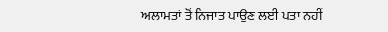ਅਲਾਮਤਾਂ ਤੋਂ ਨਿਜਾਤ ਪਾਉਣ ਲਈ ਪਤਾ ਨਹੀਂ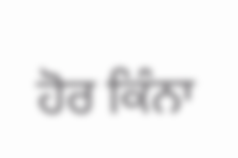ਹੋਰ ਕਿੰਨਾ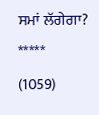ਸਮਾਂ ਲੱਗੇਗਾ?
*****
(1059)